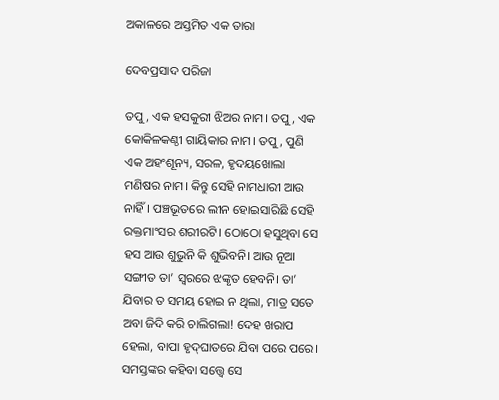ଅକାଳରେ ଅସ୍ତମିତ ଏକ ତାରା

ଦେବପ୍ରସାଦ ପରିଜା

ତପୁ, ଏକ ହସକୁରୀ ଝିଅର ନାମ। ତପୁ, ଏକ କୋକିଳକଣ୍ଠୀ ଗାୟିକାର ନାମ। ତପୁ, ପୁଣି ଏକ ଅହଂଶୂନ୍ୟ, ସରଳ, ହୃଦୟଖୋଲା ମଣିଷର ନାମ। କିନ୍ତୁ ସେହି ନାମଧାରୀ ଆଉ ନାହିଁ। ପଞ୍ଚଭୂତରେ ଲୀନ ହୋଇସାରିଛି ସେହି ରକ୍ତମାଂସର ଶରୀରଟି। ଠୋଠୋ ହସୁଥିବା ସେ ହସ ଆଉ ଶୁଭୁନି କି ଶୁଭିବନି। ଆଉ ନୂଆ ସଙ୍ଗୀତ ତା’ ସ୍ବରରେ ଝଙ୍କୃତ ହେବନି। ତା’ ଯିବାର ତ ସମୟ ହୋଇ ନ ଥିଲା, ମାତ୍ର ସତେ ଅବା ଜିଦି କରି ଚାଲିଗଲା! ଦେହ ଖରାପ ହେଲା, ବାପା ହୃଦ୍‌ଘାତରେ ଯିବା ପରେ ପରେ। ସମସ୍ତଙ୍କର କହିବା ସତ୍ତ୍ବେ ସେ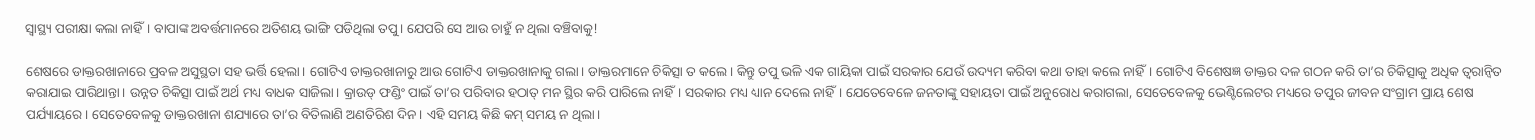ସ୍ବାସ୍ଥ୍ୟ ପରୀକ୍ଷା କଲା ନାହିଁ। ବାପାଙ୍କ ଅବର୍ତ୍ତମାନରେ ଅତିଶୟ ଭାଙ୍ଗି ପଡିଥିଲା ତପୁ। ଯେପରି ସେ ଆଉ ଚାହୁଁ ନ ଥିଲା ବଞ୍ଚିବାକୁ!

ଶେଷରେ ଡାକ୍ତରଖାନାରେ ପ୍ରବଳ ଅସୁସ୍ଥତା ସହ ଭର୍ତ୍ତି ହେଲା। ଗୋଟିଏ ଡାକ୍ତରଖାନାରୁ ଆଉ ଗୋଟିଏ ଡାକ୍ତରଖାନାକୁ ଗଲା। ଡାକ୍ତରମାନେ ଚିକିତ୍ସା ତ କଲେ। କିନ୍ତୁ ତପୁ ଭଳି ଏକ ଗାୟିକା ପାଇଁ ସରକାର ଯେଉଁ ଉଦ୍ୟମ କରିବା କଥା ତାହା କଲେ ନାହିଁ। ଗୋଟିଏ ବିଶେଷଜ୍ଞ ଡାକ୍ତର ଦଳ ଗଠନ କରି ତା’ର ଚିକିତ୍ସାକୁ ଅଧିକ ତ୍ବରାନ୍ବିତ କରାଯାଇ ପାରିଥାନ୍ତା। ଉନ୍ନତ ଚିକିତ୍ସା ପାଇଁ ଅର୍ଥ ମଧ୍ୟ ବାଧକ ସାଜିଲା। କ୍ରାଉଡ୍‌ ଫଣ୍ଡିଂ ପାଇଁ ତା’ର ପରିବାର ହଠାତ୍‌ ମନ ସ୍ଥିର କରି ପାରିଲେ ନାହିଁ। ସରକାର ମଧ୍ୟ ଧ୍ୟାନ ଦେଲେ ନାହିଁ। ଯେତେବେଳେ ଜନତାଙ୍କୁ ସହାୟତା ପାଇଁ ଅନୁରୋଧ କରାଗଲା, ସେତେବେଳକୁ ଭେଣ୍ଟିଲେଟର ମଧ୍ୟରେ ତପୁର ଜୀବନ ସଂଗ୍ରାମ ପ୍ରାୟ ଶେଷ ପର୍ଯ୍ୟାୟରେ। ସେତେବେଳକୁ ଡାକ୍ତରଖାନା ଶଯ୍ୟାରେ ତା’ର ବିତିଲାଣି ଅଣତିରିଶ ଦିନ। ଏହି ସମୟ କିଛି କମ୍‌ ସମୟ ନ ଥିଲା।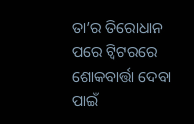ତା’ର ତିରୋଧାନ ପରେ ଟ୍ବିଟରରେ ଶୋକବାର୍ତ୍ତା ଦେବା ପାଇଁ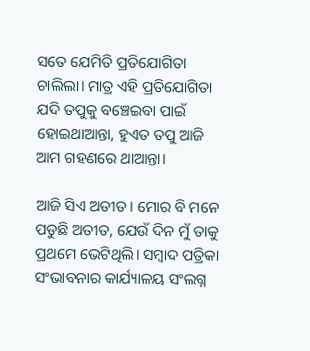ସତେ ଯେମିତି ପ୍ରତିଯୋଗିତା ଚାଲିଲା। ମାତ୍ର ଏହି ପ୍ରତିଯୋଗିତା ଯଦି ତପୁକୁ ବଞ୍ଚେଇବା ପାଇଁ ହୋଇଥାଆନ୍ତା, ହୁଏତ ତପୁ ଆଜି ଆମ ଗହଣରେ ଥାଆନ୍ତା।

ଆଜି ସିଏ ଅତୀତ। ମୋର ବି ମନେ ପଡୁଛି ଅତୀତ, ଯେଉଁ ଦିନ ମୁଁ ତାକୁ ପ୍ରଥମେ ଭେଟିଥିଲି। ସମ୍ବାଦ ପତ୍ରିକା ସଂଭାବନାର କାର୍ଯ୍ୟାଳୟ ସଂଲଗ୍ନ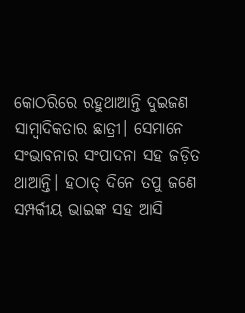କୋଠରିରେ ରହୁଥାଆନ୍ତି ଦୁଇଜଣ ସାମ୍ବାଦିକତାର ଛାତ୍ରୀ। ସେମାନେ ସଂଭାବନାର ସଂପାଦନା ସହ ଜଡ଼ିତ ଥାଆନ୍ତି। ହଠାତ୍‌ ଦିନେ ତପୁ ଜଣେ ସମ୍ପର୍କୀୟ ଭାଇଙ୍କ ସହ ଆସି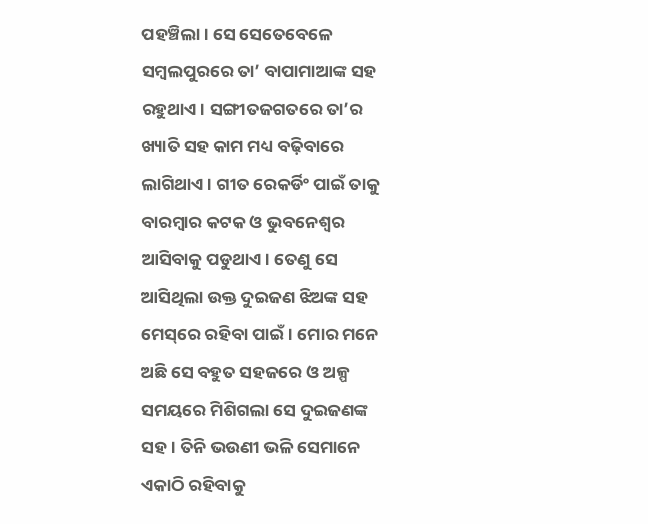ପହଞ୍ଚିଲା। ସେ ସେତେବେଳେ ସମ୍ବଲପୁରରେ ତା’ ବାପାମାଆଙ୍କ ସହ ରହୁଥାଏ। ସଙ୍ଗୀତଜଗତରେ ତା’ର ଖ୍ୟାତି ସହ କାମ ମଧ୍ୟ ବଢ଼ିବାରେ ଲାଗିଥାଏ। ଗୀତ ରେକର୍ଡିଂ ପାଇଁ ତାକୁ ବାରମ୍ବାର କଟକ ଓ ଭୁବନେଶ୍ୱର ଆସିବାକୁ ପଡୁଥାଏ। ତେଣୁ ସେ ଆସିଥିଲା ଉକ୍ତ ଦୁଇଜଣ ଝିଅଙ୍କ ସହ ମେସ୍‌ରେ ରହିବା ପାଇଁ। ମୋର ମନେ ଅଛି ସେ ବହୁତ ସହଜରେ ଓ ଅଳ୍ପ ସମୟରେ ମିଶିଗଲା ସେ ଦୁଇଜଣଙ୍କ ସହ। ତିନି ଭଉଣୀ ଭଳି ସେମାନେ ଏକାଠି ରହିବାକୁ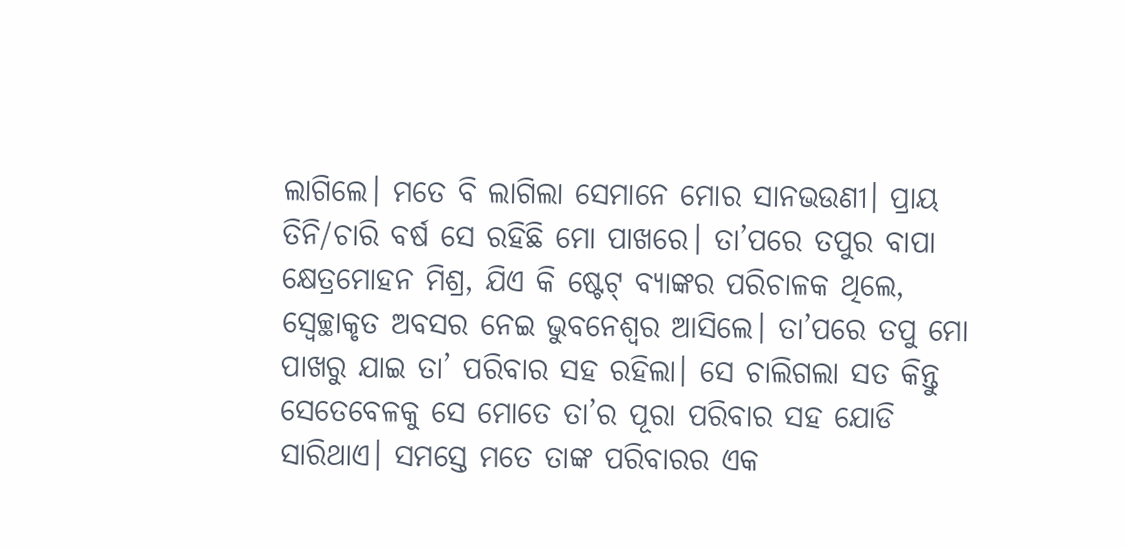ଲାଗିଲେ। ମତେ ବି ଲାଗିଲା ସେମାନେ ମୋର ସାନଭଉଣୀ। ପ୍ରାୟ ତିନି/ଚାରି ବର୍ଷ ସେ ରହିଛି ମୋ ପାଖରେ। ତା’ପରେ ତପୁର ବାପା କ୍ଷେତ୍ରମୋହନ ମିଶ୍ର, ଯିଏ କି ଷ୍ଟେଟ୍‌ ବ୍ୟାଙ୍କର ପରିଚାଳକ ଥିଲେ, ସ୍ବେଚ୍ଛାକୃତ ଅବସର ନେଇ ଭୁବନେଶ୍ୱର ଆସିଲେ। ତା’ପରେ ତପୁ ମୋ ପାଖରୁ ଯାଇ ତା’ ପରିବାର ସହ ରହିଲା। ସେ ଚାଲିଗଲା ସତ କିନ୍ତୁ ସେତେବେଳକୁ ସେ ମୋତେ ତା’ର ପୂରା ପରିବାର ସହ ଯୋଡି ସାରିଥାଏ। ସମସ୍ତେ ମତେ ତାଙ୍କ ପରିବାରର ଏକ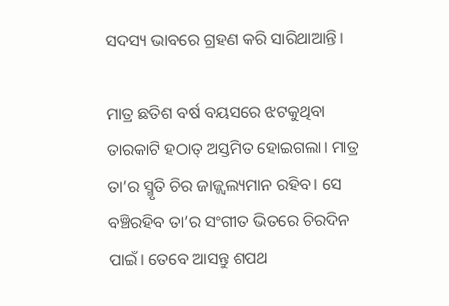ସଦସ୍ୟ ଭାବରେ ଗ୍ରହଣ କରି ସାରିଥାଆନ୍ତି।

ମାତ୍ର ଛତିଶ ବର୍ଷ ବୟସରେ ଝଟକୁଥିବା ତାରକାଟି ହଠାତ୍‌ ଅସ୍ତମିତ ହୋଇଗଲା। ମାତ୍ର ତା’ର ସ୍ମୃତି ଚିର ଜାଜ୍ଜ୍ବଲ୍ୟମାନ ରହିବ। ସେ ବଞ୍ଚିରହିବ ତା’ର ସଂଗୀତ ଭିତରେ ଚିରଦିନ ପାଇଁ। ତେବେ ଆସନ୍ତୁ ଶପଥ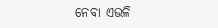ନେବା ଏଭଳି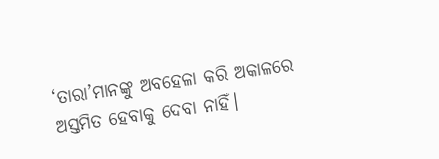‘ତାରା’ମାନଙ୍କୁ ଅବହେଳା କରି ଅକାଳରେ ଅସ୍ତମିତ ହେବାକୁ ଦେବା ନାହିଁ।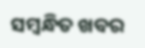ସମ୍ବନ୍ଧିତ ଖବର